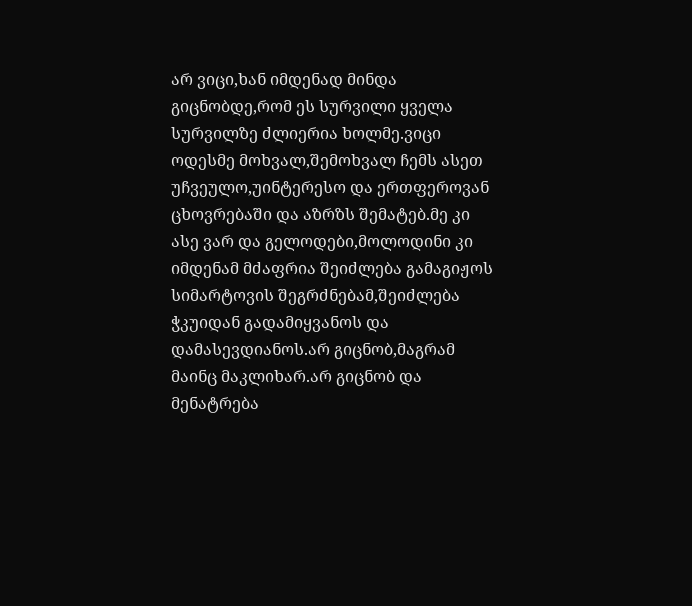არ ვიცი,ხან იმდენად მინდა გიცნობდე,რომ ეს სურვილი ყველა სურვილზე ძლიერია ხოლმე.ვიცი ოდესმე მოხვალ,შემოხვალ ჩემს ასეთ უჩვეულო,უინტერესო და ერთფეროვან ცხოვრებაში და აზრზს შემატებ.მე კი ასე ვარ და გელოდები,მოლოდინი კი იმდენამ მძაფრია შეიძლება გამაგიჟოს სიმარტოვის შეგრძნებამ,შეიძლება ჭკუიდან გადამიყვანოს და დამასევდიანოს.არ გიცნობ,მაგრამ მაინც მაკლიხარ.არ გიცნობ და მენატრება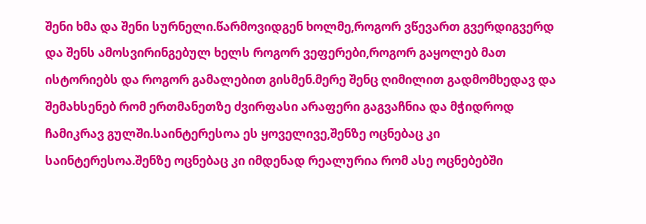შენი ხმა და შენი სურნელი.წარმოვიდგენ ხოლმე,როგორ ვწევართ გვერდიგვერდ და შენს ამოსვირინგებულ ხელს როგორ ვეფერები,როგორ გაყოლებ მათ ისტორიებს და როგორ გამალებით გისმენ.მერე შენც ღიმილით გადმომხედავ და შემახსენებ რომ ერთმანეთზე ძვირფასი არაფერი გაგვაჩნია და მჭიდროდ ჩამიკრავ გულში.საინტერესოა ეს ყოველივე,შენზე ოცნებაც კი საინტერესოა.შენზე ოცნებაც კი იმდენად რეალურია რომ ასე ოცნებებში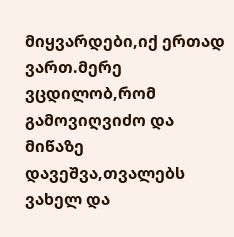მიყვარდები,იქ ერთად ვართ.მერე ვცდილობ,რომ გამოვიღვიძო და მიწაზე დავეშვა,თვალებს ვახელ და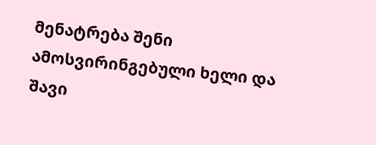მენატრება შენი ამოსვირინგებული ხელი და შავი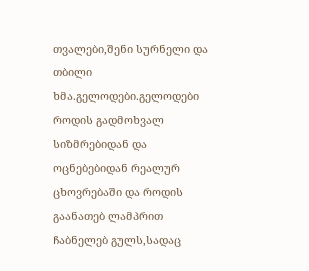თვალები,შენი სურნელი და თბილი ხმა.გელოდები.გელოდები როდის გადმოხვალ სიზმრებიდან და ოცნებებიდან რეალურ ცხოვრებაში და როდის გაანათებ ლამპრით ჩაბნელებ გულს,სადაც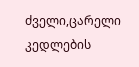ძველი,ცარელი კედლების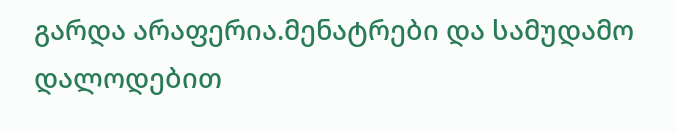გარდა არაფერია.მენატრები და სამუდამო დალოდებით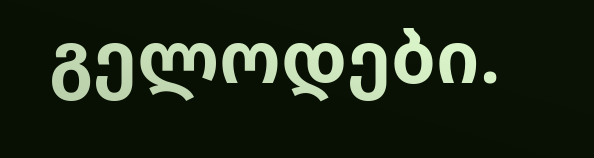გელოდები.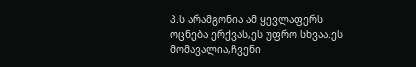პ.ს არამგონია ამ ყევლაფერს ოცნება ერქვას,ეს უფრო სხვაა.ეს მომავალია,ჩვენი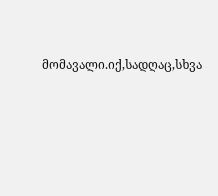მომავალი.იქ,სადღაც,სხვა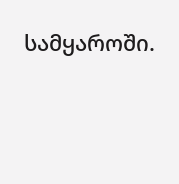სამყაროში.